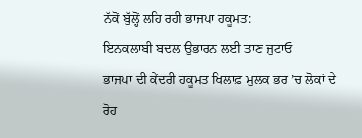ਨੱਕੋਂ ਬੁੱਲ੍ਹੋਂ ਲਹਿ ਰਹੀ ਭਾਜਪਾ ਹਕੂਮਤ:
ਇਨਕਲਾਬੀ ਬਦਲ ਉਭਾਰਨ ਲਈ ਤਾਣ ਜੁਟਾਓ
ਭਾਜਪਾ ਦੀ ਕੇਂਦਰੀ ਹਕੂਮਤ ਖਿਲਾਫ਼ ਮੁਲਕ ਭਰ ’ਚ ਲੋਕਾਂ ਦੇ ਰੋਹ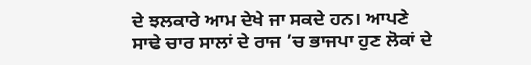ਦੇ ਝਲਕਾਰੇ ਆਮ ਦੇਖੇ ਜਾ ਸਕਦੇ ਹਨ। ਆਪਣੇ
ਸਾਢੇ ਚਾਰ ਸਾਲਾਂ ਦੇ ਰਾਜ ’ਚ ਭਾਜਪਾ ਹੁਣ ਲੋਕਾਂ ਦੇ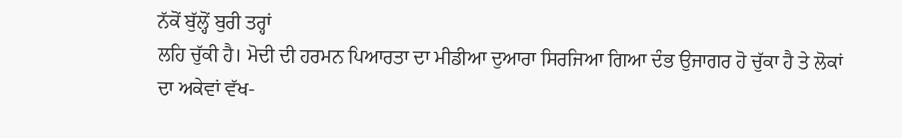ਨੱਕੋਂ ਬੁੱਲ੍ਹੋਂ ਬੁਰੀ ਤਰ੍ਹਾਂ
ਲਹਿ ਚੁੱਕੀ ਹੈ। ਮੋਦੀ ਦੀ ਹਰਮਨ ਪਿਆਰਤਾ ਦਾ ਮੀਡੀਆ ਦੁਆਰਾ ਸਿਰਜਿਆ ਗਿਆ ਦੰਭ ਉਜਾਗਰ ਹੋ ਚੁੱਕਾ ਹੈ ਤੇ ਲੋਕਾਂ
ਦਾ ਅਕੇਵਾਂ ਵੱਖ-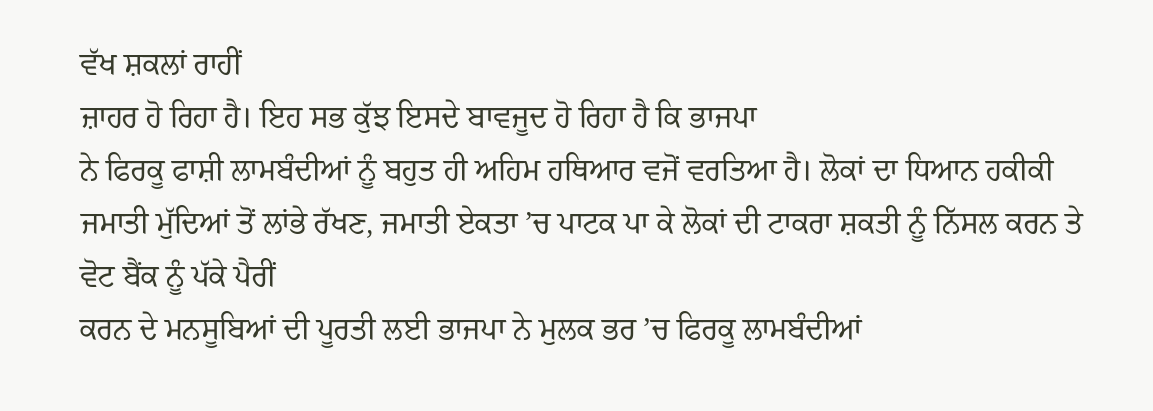ਵੱਖ ਸ਼ਕਲਾਂ ਰਾਹੀਂ
ਜ਼ਾਹਰ ਹੋ ਰਿਹਾ ਹੈ। ਇਹ ਸਭ ਕੁੱਝ ਇਸਦੇ ਬਾਵਜੂਦ ਹੋ ਰਿਹਾ ਹੈ ਕਿ ਭਾਜਪਾ
ਨੇ ਫਿਰਕੂ ਫਾਸ਼ੀ ਲਾਮਬੰਦੀਆਂ ਨੂੰ ਬਹੁਤ ਹੀ ਅਹਿਮ ਹਥਿਆਰ ਵਜੋਂ ਵਰਤਿਆ ਹੈ। ਲੋਕਾਂ ਦਾ ਧਿਆਨ ਹਕੀਕੀ ਜਮਾਤੀ ਮੁੱਦਿਆਂ ਤੋਂ ਲਾਂਭੇ ਰੱਖਣ, ਜਮਾਤੀ ਏਕਤਾ ’ਚ ਪਾਟਕ ਪਾ ਕੇ ਲੋਕਾਂ ਦੀ ਟਾਕਰਾ ਸ਼ਕਤੀ ਨੂੰ ਨਿੱਸਲ ਕਰਨ ਤੇ ਵੋਟ ਬੈਂਕ ਨੂੰ ਪੱਕੇ ਪੈਰੀਂ
ਕਰਨ ਦੇ ਮਨਸੂਬਿਆਂ ਦੀ ਪੂਰਤੀ ਲਈ ਭਾਜਪਾ ਨੇ ਮੁਲਕ ਭਰ ’ਚ ਫਿਰਕੂ ਲਾਮਬੰਦੀਆਂ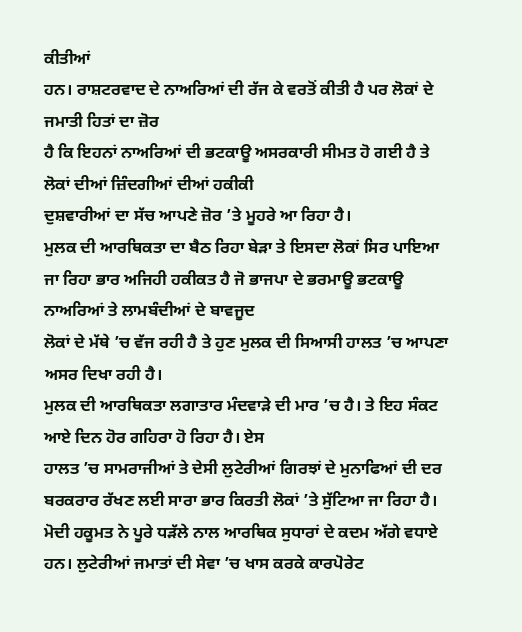ਕੀਤੀਆਂ
ਹਨ। ਰਾਸ਼ਟਰਵਾਦ ਦੇ ਨਾਅਰਿਆਂ ਦੀ ਰੱਜ ਕੇ ਵਰਤੋਂ ਕੀਤੀ ਹੈ ਪਰ ਲੋਕਾਂ ਦੇ ਜਮਾਤੀ ਹਿਤਾਂ ਦਾ ਜ਼ੋਰ
ਹੈ ਕਿ ਇਹਨਾਂ ਨਾਅਰਿਆਂ ਦੀ ਭਟਕਾਊ ਅਸਰਕਾਰੀ ਸੀਮਤ ਹੋ ਗਈ ਹੈ ਤੇ ਲੋਕਾਂ ਦੀਆਂ ਜ਼ਿੰਦਗੀਆਂ ਦੀਆਂ ਹਕੀਕੀ
ਦੁਸ਼ਵਾਰੀਆਂ ਦਾ ਸੱਚ ਆਪਣੇ ਜ਼ੋਰ ’ਤੇ ਮੂਹਰੇ ਆ ਰਿਹਾ ਹੈ।
ਮੁਲਕ ਦੀ ਆਰਥਿਕਤਾ ਦਾ ਬੈਠ ਰਿਹਾ ਬੇੜਾ ਤੇ ਇਸਦਾ ਲੋਕਾਂ ਸਿਰ ਪਾਇਆ
ਜਾ ਰਿਹਾ ਭਾਰ ਅਜਿਹੀ ਹਕੀਕਤ ਹੈ ਜੋ ਭਾਜਪਾ ਦੇ ਭਰਮਾਊ ਭਟਕਾਊ ਨਾਅਰਿਆਂ ਤੇ ਲਾਮਬੰਦੀਆਂ ਦੇ ਬਾਵਜੂਦ
ਲੋਕਾਂ ਦੇ ਮੱਥੇ ’ਚ ਵੱਜ ਰਹੀ ਹੈ ਤੇ ਹੁਣ ਮੁਲਕ ਦੀ ਸਿਆਸੀ ਹਾਲਤ ’ਚ ਆਪਣਾ ਅਸਰ ਦਿਖਾ ਰਹੀ ਹੈ।
ਮੁਲਕ ਦੀ ਆਰਥਿਕਤਾ ਲਗਾਤਾਰ ਮੰਦਵਾੜੇ ਦੀ ਮਾਰ ’ਚ ਹੈ। ਤੇ ਇਹ ਸੰਕਟ ਆਏ ਦਿਨ ਹੋਰ ਗਹਿਰਾ ਹੋ ਰਿਹਾ ਹੈ। ਏਸ
ਹਾਲਤ ’ਚ ਸਾਮਰਾਜੀਆਂ ਤੇ ਦੇਸੀ ਲੁਟੇਰੀਆਂ ਗਿਰਝਾਂ ਦੇ ਮੁਨਾਫਿਆਂ ਦੀ ਦਰ
ਬਰਕਰਾਰ ਰੱਖਣ ਲਈ ਸਾਰਾ ਭਾਰ ਕਿਰਤੀ ਲੋਕਾਂ ’ਤੇ ਸੁੱਟਿਆ ਜਾ ਰਿਹਾ ਹੈ। ਮੋਦੀ ਹਕੂਮਤ ਨੇ ਪੂਰੇ ਧੜੱਲੇ ਨਾਲ ਆਰਥਿਕ ਸੁਧਾਰਾਂ ਦੇ ਕਦਮ ਅੱਗੇ ਵਧਾਏ ਹਨ। ਲੁਟੇਰੀਆਂ ਜਮਾਤਾਂ ਦੀ ਸੇਵਾ ’ਚ ਖਾਸ ਕਰਕੇ ਕਾਰਪੋਰੇਟ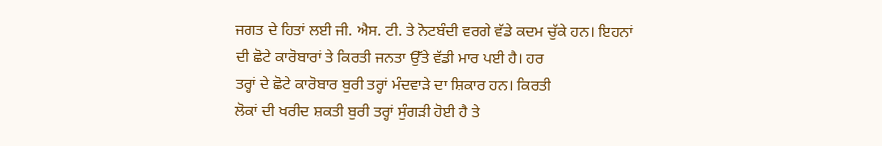ਜਗਤ ਦੇ ਹਿਤਾਂ ਲਈ ਜੀ. ਐਸ. ਟੀ. ਤੇ ਨੋਟਬੰਦੀ ਵਰਗੇ ਵੱਡੇ ਕਦਮ ਚੁੱਕੇ ਹਨ। ਇਹਨਾਂ
ਦੀ ਛੋਟੇ ਕਾਰੋਬਾਰਾਂ ਤੇ ਕਿਰਤੀ ਜਨਤਾ ਉੱਤੇ ਵੱਡੀ ਮਾਰ ਪਈ ਹੈ। ਹਰ
ਤਰ੍ਹਾਂ ਦੇ ਛੋਟੇ ਕਾਰੋਬਾਰ ਬੁਰੀ ਤਰ੍ਹਾਂ ਮੰਦਵਾੜੇ ਦਾ ਸ਼ਿਕਾਰ ਹਨ। ਕਿਰਤੀ
ਲੋਕਾਂ ਦੀ ਖਰੀਦ ਸ਼ਕਤੀ ਬੁਰੀ ਤਰ੍ਹਾਂ ਸੁੰਗੜੀ ਹੋਈ ਹੈ ਤੇ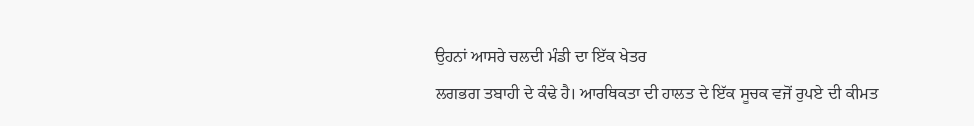ਉਹਨਾਂ ਆਸਰੇ ਚਲਦੀ ਮੰਡੀ ਦਾ ਇੱਕ ਖੇਤਰ
ਲਗਭਗ ਤਬਾਹੀ ਦੇ ਕੰਢੇ ਹੈ। ਆਰਥਿਕਤਾ ਦੀ ਹਾਲਤ ਦੇ ਇੱਕ ਸੂਚਕ ਵਜੋਂ ਰੁਪਏ ਦੀ ਕੀਮਤ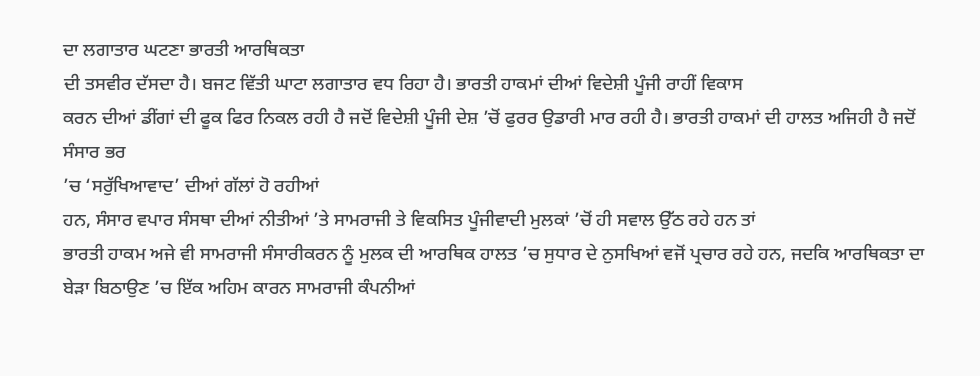ਦਾ ਲਗਾਤਾਰ ਘਟਣਾ ਭਾਰਤੀ ਆਰਥਿਕਤਾ
ਦੀ ਤਸਵੀਰ ਦੱਸਦਾ ਹੈ। ਬਜਟ ਵਿੱਤੀ ਘਾਟਾ ਲਗਾਤਾਰ ਵਧ ਰਿਹਾ ਹੈ। ਭਾਰਤੀ ਹਾਕਮਾਂ ਦੀਆਂ ਵਿਦੇਸ਼ੀ ਪੂੰਜੀ ਰਾਹੀਂ ਵਿਕਾਸ
ਕਰਨ ਦੀਆਂ ਡੀਂਗਾਂ ਦੀ ਫੂਕ ਫਿਰ ਨਿਕਲ ਰਹੀ ਹੈ ਜਦੋਂ ਵਿਦੇਸ਼ੀ ਪੂੰਜੀ ਦੇਸ਼ ’ਚੋਂ ਫੁਰਰ ਉਡਾਰੀ ਮਾਰ ਰਹੀ ਹੈ। ਭਾਰਤੀ ਹਾਕਮਾਂ ਦੀ ਹਾਲਤ ਅਜਿਹੀ ਹੈ ਜਦੋਂ ਸੰਸਾਰ ਭਰ
’ਚ ‘ਸਰੁੱਖਿਆਵਾਦ’ ਦੀਆਂ ਗੱਲਾਂ ਹੋ ਰਹੀਆਂ
ਹਨ, ਸੰਸਾਰ ਵਪਾਰ ਸੰਸਥਾ ਦੀਆਂ ਨੀਤੀਆਂ ’ਤੇ ਸਾਮਰਾਜੀ ਤੇ ਵਿਕਸਿਤ ਪੂੰਜੀਵਾਦੀ ਮੁਲਕਾਂ ’ਚੋਂ ਹੀ ਸਵਾਲ ਉੱਠ ਰਹੇ ਹਨ ਤਾਂ
ਭਾਰਤੀ ਹਾਕਮ ਅਜੇ ਵੀ ਸਾਮਰਾਜੀ ਸੰਸਾਰੀਕਰਨ ਨੂੰ ਮੁਲਕ ਦੀ ਆਰਥਿਕ ਹਾਲਤ ’ਚ ਸੁਧਾਰ ਦੇ ਨੁਸਖਿਆਂ ਵਜੋਂ ਪ੍ਰਚਾਰ ਰਹੇ ਹਨ, ਜਦਕਿ ਆਰਥਿਕਤਾ ਦਾ ਬੇੜਾ ਬਿਠਾਉਣ ’ਚ ਇੱਕ ਅਹਿਮ ਕਾਰਨ ਸਾਮਰਾਜੀ ਕੰਪਨੀਆਂ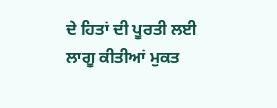ਦੇ ਹਿਤਾਂ ਦੀ ਪੂਰਤੀ ਲਈ ਲਾਗੂ ਕੀਤੀਆਂ ਮੁਕਤ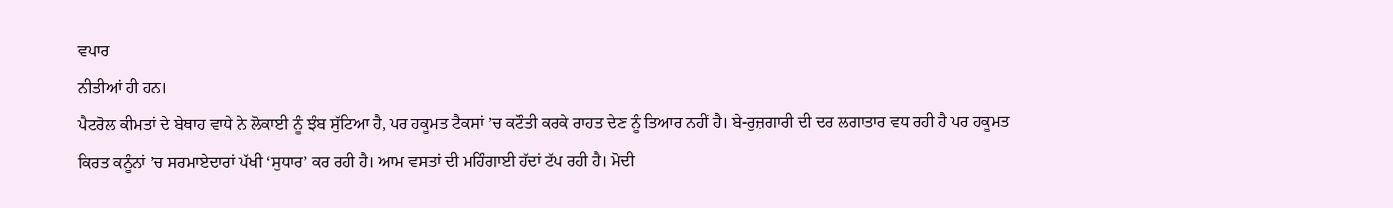ਵਪਾਰ
ਨੀਤੀਆਂ ਹੀ ਹਨ।
ਪੈਟਰੋਲ ਕੀਮਤਾਂ ਦੇ ਬੇਥਾਹ ਵਾਧੇ ਨੇ ਲੋਕਾਈ ਨੂੰ ਝੰਬ ਸੁੱਟਿਆ ਹੈ, ਪਰ ਹਕੂਮਤ ਟੈਕਸਾਂ ’ਚ ਕਟੌਤੀ ਕਰਕੇ ਰਾਹਤ ਦੇਣ ਨੂੰ ਤਿਆਰ ਨਹੀਂ ਹੈ। ਬੇ-ਰੁਜ਼ਗਾਰੀ ਦੀ ਦਰ ਲਗਾਤਾਰ ਵਧ ਰਹੀ ਹੈ ਪਰ ਹਕੂਮਤ
ਕਿਰਤ ਕਨੂੰਨਾਂ ’ਚ ਸਰਮਾਏਦਾਰਾਂ ਪੱਖੀ ‘ਸੁਧਾਰ’ ਕਰ ਰਹੀ ਹੈ। ਆਮ ਵਸਤਾਂ ਦੀ ਮਹਿੰਗਾਈ ਹੱਦਾਂ ਟੱਪ ਰਹੀ ਹੈ। ਮੋਦੀ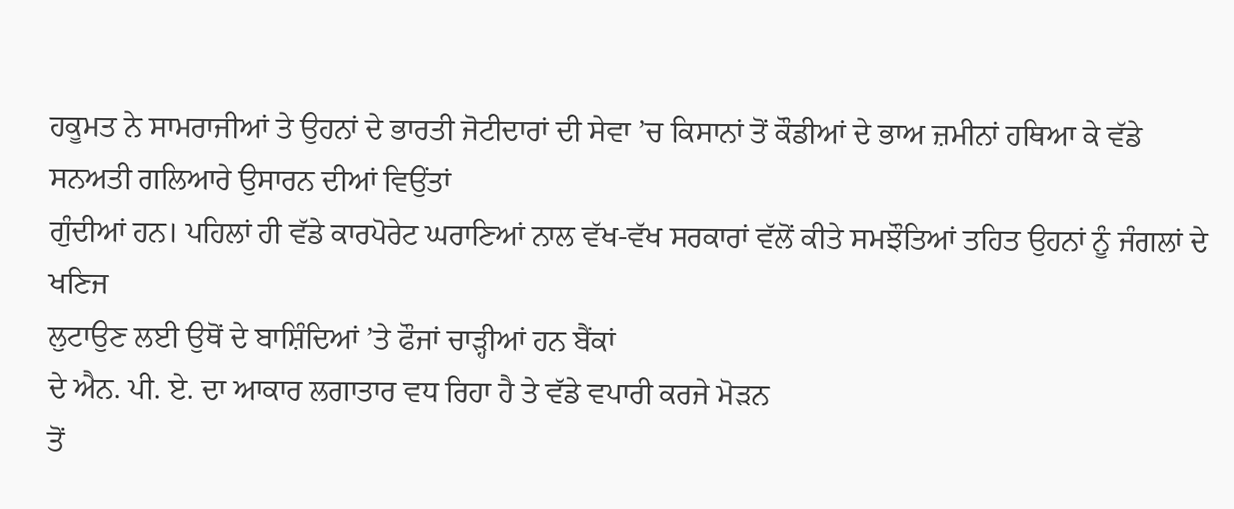ਹਕੂਮਤ ਨੇ ਸਾਮਰਾਜੀਆਂ ਤੇ ਉਹਨਾਂ ਦੇ ਭਾਰਤੀ ਜੋਟੀਦਾਰਾਂ ਦੀ ਸੇਵਾ ’ਚ ਕਿਸਾਨਾਂ ਤੋਂ ਕੌਡੀਆਂ ਦੇ ਭਾਅ ਜ਼ਮੀਨਾਂ ਹਥਿਆ ਕੇ ਵੱਡੇ ਸਨਅਤੀ ਗਲਿਆਰੇ ਉਸਾਰਨ ਦੀਆਂ ਵਿਉਂਤਾਂ
ਗੁੰਦੀਆਂ ਹਨ। ਪਹਿਲਾਂ ਹੀ ਵੱਡੇ ਕਾਰਪੋਰੇਟ ਘਰਾਣਿਆਂ ਨਾਲ ਵੱਖ-ਵੱਖ ਸਰਕਾਰਾਂ ਵੱਲੋਂ ਕੀਤੇ ਸਮਝੌਤਿਆਂ ਤਹਿਤ ਉਹਨਾਂ ਨੂੰ ਜੰਗਲਾਂ ਦੇ ਖਣਿਜ
ਲੁਟਾਉਣ ਲਈ ਉਥੋਂ ਦੇ ਬਾਸ਼ਿੰਦਿਆਂ ’ਤੇ ਫੌਜਾਂ ਚਾੜ੍ਹੀਆਂ ਹਨ ਬੈਂਕਾਂ
ਦੇ ਐਨ. ਪੀ. ਏ. ਦਾ ਆਕਾਰ ਲਗਾਤਾਰ ਵਧ ਰਿਹਾ ਹੈ ਤੇ ਵੱਡੇ ਵਪਾਰੀ ਕਰਜੇ ਮੋੜਨ
ਤੋਂ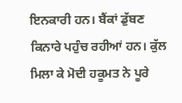ਇਨਕਾਰੀ ਹਨ। ਬੈਂਕਾਂ ਡੁੱਬਣ ਕਿਨਾਰੇ ਪਹੁੰਚ ਰਹੀਆਂ ਹਨ। ਕੁੱਲ ਮਿਲਾ ਕੇ ਮੋਦੀ ਹਕੂਮਤ ਨੇ ਪੂਰੇ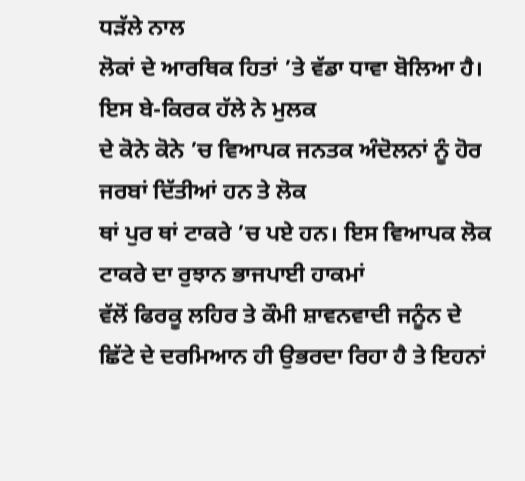ਧੜੱਲੇ ਨਾਲ
ਲੋਕਾਂ ਦੇ ਆਰਥਿਕ ਹਿਤਾਂ ’ਤੇ ਵੱਡਾ ਧਾਵਾ ਬੋਲਿਆ ਹੈ। ਇਸ ਬੇ-ਕਿਰਕ ਹੱਲੇ ਨੇ ਮੁਲਕ
ਦੇ ਕੋਨੇ ਕੋਨੇ ’ਚ ਵਿਆਪਕ ਜਨਤਕ ਅੰਦੋਲਨਾਂ ਨੂੰ ਹੋਰ ਜਰਬਾਂ ਦਿੱਤੀਆਂ ਹਨ ਤੇ ਲੋਕ
ਥਾਂ ਪੁਰ ਥਾਂ ਟਾਕਰੇ ’ਚ ਪਏ ਹਨ। ਇਸ ਵਿਆਪਕ ਲੋਕ ਟਾਕਰੇ ਦਾ ਰੁਝਾਨ ਭਾਜਪਾਈ ਹਾਕਮਾਂ
ਵੱਲੋਂ ਫਿਰਕੂ ਲਹਿਰ ਤੇ ਕੌਮੀ ਸ਼ਾਵਨਵਾਦੀ ਜਨੂੰਨ ਦੇ ਛਿੱਟੇ ਦੇ ਦਰਮਿਆਨ ਹੀ ਉਭਰਦਾ ਰਿਹਾ ਹੈ ਤੇ ਇਹਨਾਂ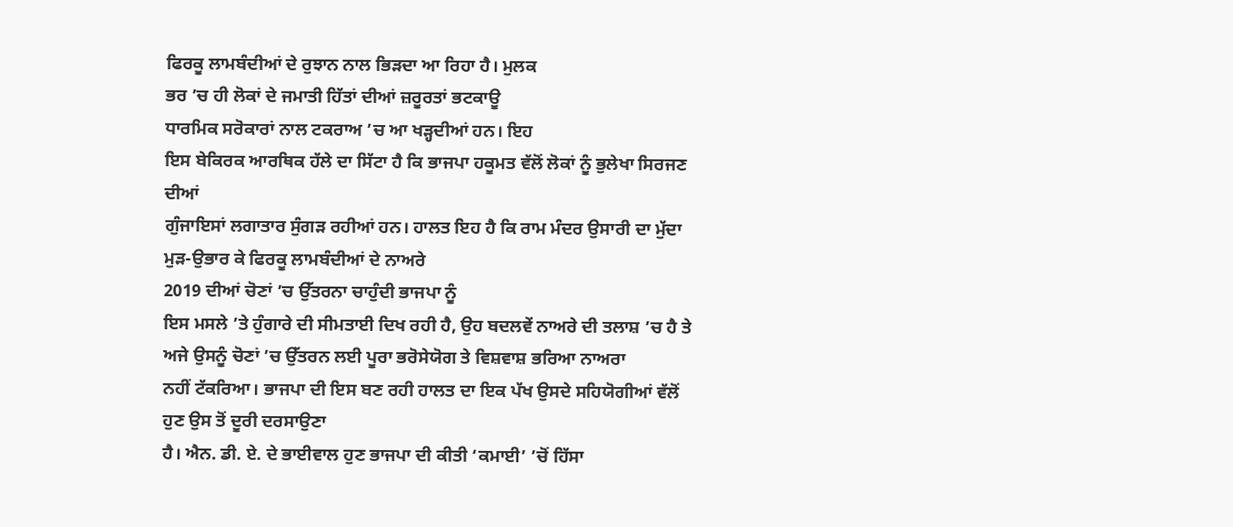ਫਿਰਕੂ ਲਾਮਬੰਦੀਆਂ ਦੇ ਰੁਝਾਨ ਨਾਲ ਭਿੜਦਾ ਆ ਰਿਹਾ ਹੈ। ਮੁਲਕ
ਭਰ ’ਚ ਹੀ ਲੋਕਾਂ ਦੇ ਜਮਾਤੀ ਹਿੱਤਾਂ ਦੀਆਂ ਜ਼ਰੂਰਤਾਂ ਭਟਕਾਊ
ਧਾਰਮਿਕ ਸਰੋਕਾਰਾਂ ਨਾਲ ਟਕਰਾਅ ’ਚ ਆ ਖੜ੍ਹਦੀਆਂ ਹਨ। ਇਹ
ਇਸ ਬੇਕਿਰਕ ਆਰਥਿਕ ਹੱਲੇ ਦਾ ਸਿੱਟਾ ਹੈ ਕਿ ਭਾਜਪਾ ਹਕੂਮਤ ਵੱਲੋਂ ਲੋਕਾਂ ਨੂੰ ਭੁਲੇਖਾ ਸਿਰਜਣ ਦੀਆਂ
ਗੁੰਜਾਇਸਾਂ ਲਗਾਤਾਰ ਸੁੰਗੜ ਰਹੀਆਂ ਹਨ। ਹਾਲਤ ਇਹ ਹੈ ਕਿ ਰਾਮ ਮੰਦਰ ਉਸਾਰੀ ਦਾ ਮੁੱਦਾ ਮੁੜ-ਉਭਾਰ ਕੇ ਫਿਰਕੂ ਲਾਮਬੰਦੀਆਂ ਦੇ ਨਾਅਰੇ
2019 ਦੀਆਂ ਚੋਣਾਂ ’ਚ ਉੱਤਰਨਾ ਚਾਹੁੰਦੀ ਭਾਜਪਾ ਨੂੰ
ਇਸ ਮਸਲੇ ’ਤੇ ਹੁੰਗਾਰੇ ਦੀ ਸੀਮਤਾਈ ਦਿਖ ਰਹੀ ਹੈ, ਉਹ ਬਦਲਵੇਂ ਨਾਅਰੇ ਦੀ ਤਲਾਸ਼ ’ਚ ਹੈ ਤੇ ਅਜੇ ਉਸਨੂੰ ਚੋਣਾਂ ’ਚ ਉੱਤਰਨ ਲਈ ਪੂਰਾ ਭਰੋਸੇਯੋਗ ਤੇ ਵਿਸ਼ਵਾਸ਼ ਭਰਿਆ ਨਾਅਰਾ
ਨਹੀਂ ਟੱਕਰਿਆ। ਭਾਜਪਾ ਦੀ ਇਸ ਬਣ ਰਹੀ ਹਾਲਤ ਦਾ ਇਕ ਪੱਖ ਉਸਦੇ ਸਹਿਯੋਗੀਆਂ ਵੱਲੋਂ ਹੁਣ ਉਸ ਤੋਂ ਦੂਰੀ ਦਰਸਾਉਣਾ
ਹੈ। ਐਨ. ਡੀ. ਏ. ਦੇ ਭਾਈਵਾਲ ਹੁਣ ਭਾਜਪਾ ਦੀ ਕੀਤੀ ‘ਕਮਾਈ’ ’ਚੋਂ ਹਿੱਸਾ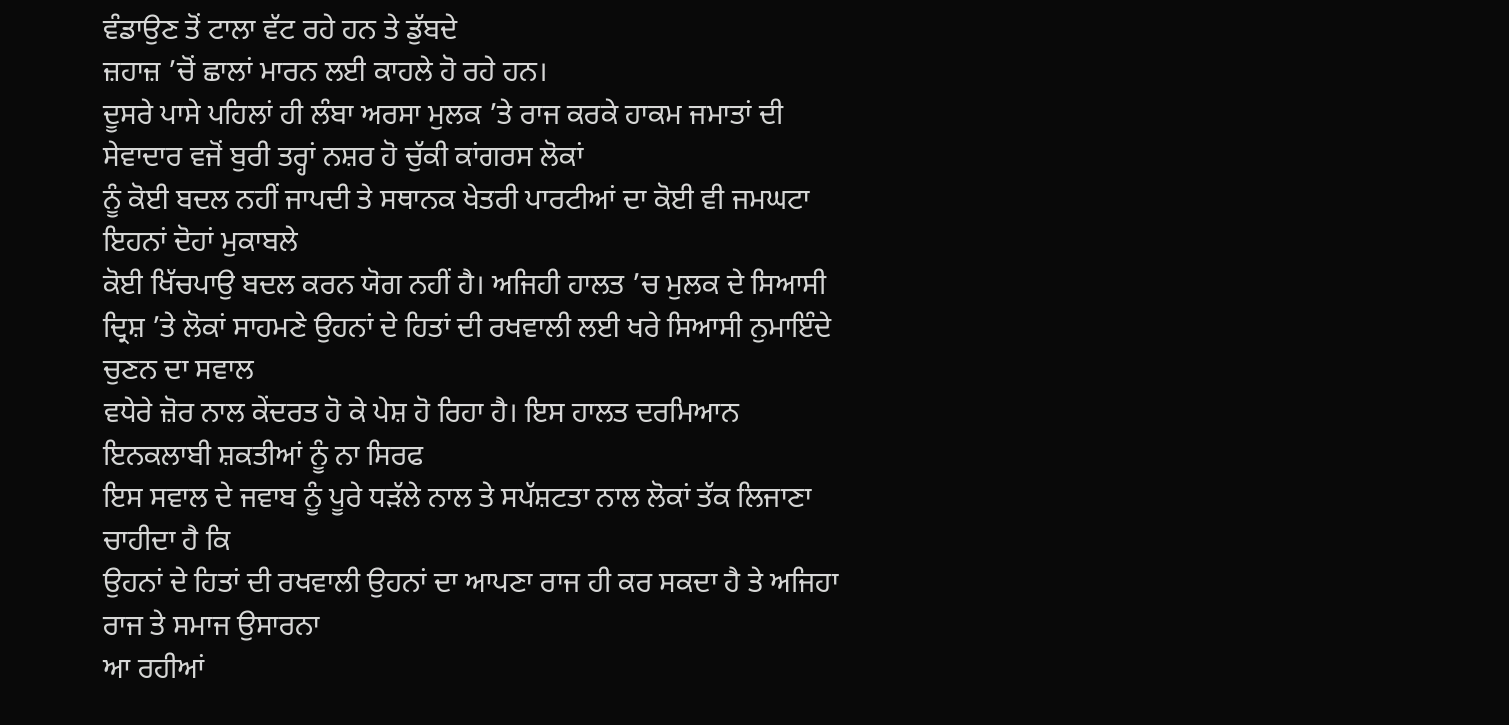ਵੰਡਾਉਣ ਤੋਂ ਟਾਲਾ ਵੱਟ ਰਹੇ ਹਨ ਤੇ ਡੁੱਬਦੇ
ਜ਼ਹਾਜ਼ ’ਚੋਂ ਛਾਲਾਂ ਮਾਰਨ ਲਈ ਕਾਹਲੇ ਹੋ ਰਹੇ ਹਨ।
ਦੂਸਰੇ ਪਾਸੇ ਪਹਿਲਾਂ ਹੀ ਲੰਬਾ ਅਰਸਾ ਮੁਲਕ ’ਤੇ ਰਾਜ ਕਰਕੇ ਹਾਕਮ ਜਮਾਤਾਂ ਦੀ ਸੇਵਾਦਾਰ ਵਜੋਂ ਬੁਰੀ ਤਰ੍ਹਾਂ ਨਸ਼ਰ ਹੋ ਚੁੱਕੀ ਕਾਂਗਰਸ ਲੋਕਾਂ
ਨੂੰ ਕੋਈ ਬਦਲ ਨਹੀਂ ਜਾਪਦੀ ਤੇ ਸਥਾਨਕ ਖੇਤਰੀ ਪਾਰਟੀਆਂ ਦਾ ਕੋਈ ਵੀ ਜਮਘਟਾ ਇਹਨਾਂ ਦੋਹਾਂ ਮੁਕਾਬਲੇ
ਕੋਈ ਖਿੱਚਪਾਉ ਬਦਲ ਕਰਨ ਯੋਗ ਨਹੀਂ ਹੈ। ਅਜਿਹੀ ਹਾਲਤ ’ਚ ਮੁਲਕ ਦੇ ਸਿਆਸੀ ਦ੍ਰਿਸ਼ ’ਤੇ ਲੋਕਾਂ ਸਾਹਮਣੇ ਉਹਨਾਂ ਦੇ ਹਿਤਾਂ ਦੀ ਰਖਵਾਲੀ ਲਈ ਖਰੇ ਸਿਆਸੀ ਨੁਮਾਇੰਦੇ ਚੁਣਨ ਦਾ ਸਵਾਲ
ਵਧੇਰੇ ਜ਼ੋਰ ਨਾਲ ਕੇਂਦਰਤ ਹੋ ਕੇ ਪੇਸ਼ ਹੋ ਰਿਹਾ ਹੈ। ਇਸ ਹਾਲਤ ਦਰਮਿਆਨ ਇਨਕਲਾਬੀ ਸ਼ਕਤੀਆਂ ਨੂੰ ਨਾ ਸਿਰਫ
ਇਸ ਸਵਾਲ ਦੇ ਜਵਾਬ ਨੂੰ ਪੂਰੇ ਧੜੱਲੇ ਨਾਲ ਤੇ ਸਪੱਸ਼ਟਤਾ ਨਾਲ ਲੋਕਾਂ ਤੱਕ ਲਿਜਾਣਾ ਚਾਹੀਦਾ ਹੈ ਕਿ
ਉਹਨਾਂ ਦੇ ਹਿਤਾਂ ਦੀ ਰਖਵਾਲੀ ਉਹਨਾਂ ਦਾ ਆਪਣਾ ਰਾਜ ਹੀ ਕਰ ਸਕਦਾ ਹੈ ਤੇ ਅਜਿਹਾ ਰਾਜ ਤੇ ਸਮਾਜ ਉਸਾਰਨਾ
ਆ ਰਹੀਆਂ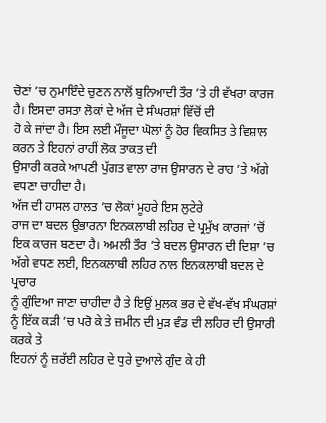ਚੋਣਾਂ ’ਚ ਨੁਮਾਇੰਦੇ ਚੁਣਨ ਨਾਲੋਂ ਬੁਨਿਆਦੀ ਤੌਰ ’ਤੇ ਹੀ ਵੱਖਰਾ ਕਾਰਜ ਹੈ। ਇਸਦਾ ਰਸਤਾ ਲੋਕਾਂ ਦੇ ਅੱਜ ਦੇ ਸੰਘਰਸ਼ਾਂ ਵਿੱਚੋਂ ਦੀ
ਹੋ ਕੇ ਜਾਂਦਾ ਹੈ। ਇਸ ਲਈ ਮੌਜੂਦਾ ਘੋਲਾਂ ਨੂੰ ਹੋਰ ਵਿਕਸਿਤ ਤੇ ਵਿਸ਼ਾਲ ਕਰਨ ਤੇ ਇਹਨਾਂ ਰਾਹੀਂ ਲੋਕ ਤਾਕਤ ਦੀ
ਉਸਾਰੀ ਕਰਕੇ ਆਪਣੀ ਪੁੱਗਤ ਵਾਲਾ ਰਾਜ ਉਸਾਰਨ ਦੇ ਰਾਹ ’ਤੇ ਅੱਗੇ ਵਧਣਾ ਚਾਹੀਦਾ ਹੈ।
ਅੱਜ ਦੀ ਹਾਸਲ ਹਾਲਤ ’ਚ ਲੋਕਾਂ ਮੂਹਰੇ ਇਸ ਲੁਟੇਰੇ
ਰਾਜ ਦਾ ਬਦਲ ਉਭਾਰਨਾ ਇਨਕਲਾਬੀ ਲਹਿਰ ਦੇ ਪ੍ਰਮੁੱਖ ਕਾਰਜਾਂ ’ਚੋਂ ਇਕ ਕਾਰਜ ਬਣਦਾ ਹੈ। ਅਮਲੀ ਤੌਰ ’ਤੇ ਬਦਲ ਉਸਾਰਨ ਦੀ ਦਿਸ਼ਾ ’ਚ ਅੱਗੇ ਵਧਣ ਲਈ, ਇਨਕਲਾਬੀ ਲਹਿਰ ਨਾਲ ਇਨਕਲਾਬੀ ਬਦਲ ਦੇ ਪ੍ਰਚਾਰ
ਨੂੰ ਗੁੰਦਿਆ ਜਾਣਾ ਚਾਹੀਦਾ ਹੈ ਤੇ ਇਉਂ ਮੁਲਕ ਭਰ ਦੇ ਵੱਖ-ਵੱਖ ਸੰਘਰਸ਼ਾਂ
ਨੂੰ ਇੱਕ ਕੜੀ ’ਚ ਪਰੋ ਕੇ ਤੇ ਜ਼ਮੀਨ ਦੀ ਮੁੜ ਵੰਡ ਦੀ ਲਹਿਰ ਦੀ ਉਸਾਰੀ ਕਰਕੇ ਤੇ
ਇਹਨਾਂ ਨੂੰ ਜ਼ਰੱਈ ਲਹਿਰ ਦੇ ਧੁਰੇ ਦੁਆਲੇ ਗੁੰਦ ਕੇ ਹੀ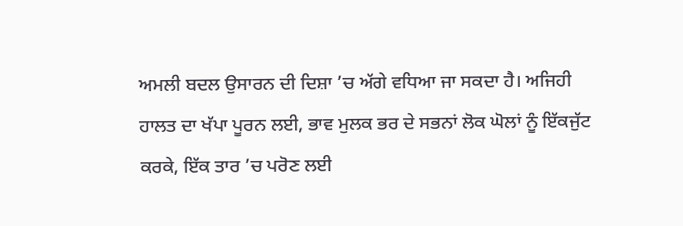ਅਮਲੀ ਬਦਲ ਉਸਾਰਨ ਦੀ ਦਿਸ਼ਾ ’ਚ ਅੱਗੇ ਵਧਿਆ ਜਾ ਸਕਦਾ ਹੈ। ਅਜਿਹੀ ਹਾਲਤ ਦਾ ਖੱਪਾ ਪੂਰਨ ਲਈ, ਭਾਵ ਮੁਲਕ ਭਰ ਦੇ ਸਭਨਾਂ ਲੋਕ ਘੋਲਾਂ ਨੂੰ ਇੱਕਜੁੱਟ
ਕਰਕੇ, ਇੱਕ ਤਾਰ ’ਚ ਪਰੋਣ ਲਈ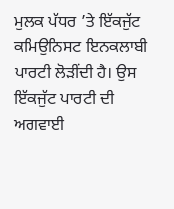ਮੁਲਕ ਪੱਧਰ ’ਤੇ ਇੱਕਜੁੱਟ ਕਮਿਉਨਿਸਟ ਇਨਕਲਾਬੀ ਪਾਰਟੀ ਲੋੜੀਂਦੀ ਹੈ। ਉਸ
ਇੱਕਜੁੱਟ ਪਾਰਟੀ ਦੀ ਅਗਵਾਈ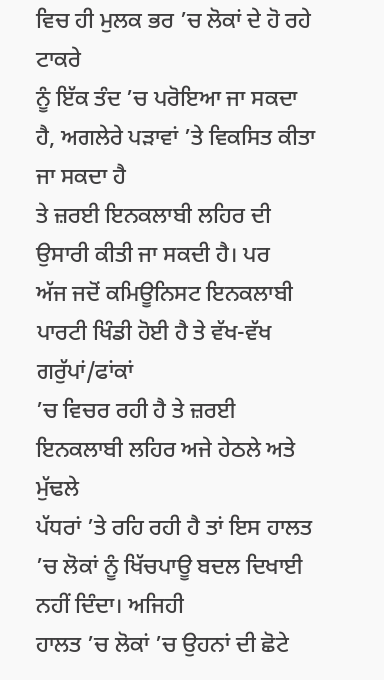ਵਿਚ ਹੀ ਮੁਲਕ ਭਰ ’ਚ ਲੋਕਾਂ ਦੇ ਹੋ ਰਹੇ ਟਾਕਰੇ
ਨੂੰ ਇੱਕ ਤੰਦ ’ਚ ਪਰੋਇਆ ਜਾ ਸਕਦਾ ਹੈ, ਅਗਲੇਰੇ ਪੜਾਵਾਂ ’ਤੇ ਵਿਕਸਿਤ ਕੀਤਾ ਜਾ ਸਕਦਾ ਹੈ
ਤੇ ਜ਼ਰਈ ਇਨਕਲਾਬੀ ਲਹਿਰ ਦੀ ਉਸਾਰੀ ਕੀਤੀ ਜਾ ਸਕਦੀ ਹੈ। ਪਰ
ਅੱਜ ਜਦੋਂ ਕਮਿਊਨਿਸਟ ਇਨਕਲਾਬੀ ਪਾਰਟੀ ਖਿੰਡੀ ਹੋਈ ਹੈ ਤੇ ਵੱਖ-ਵੱਖ ਗਰੁੱਪਾਂ/ਫਾਂਕਾਂ
’ਚ ਵਿਚਰ ਰਹੀ ਹੈ ਤੇ ਜ਼ਰਈ ਇਨਕਲਾਬੀ ਲਹਿਰ ਅਜੇ ਹੇਠਲੇ ਅਤੇ ਮੁੱਢਲੇ
ਪੱਧਰਾਂ ’ਤੇ ਰਹਿ ਰਹੀ ਹੈ ਤਾਂ ਇਸ ਹਾਲਤ ’ਚ ਲੋਕਾਂ ਨੂੰ ਖਿੱਚਪਾਊ ਬਦਲ ਦਿਖਾਈ ਨਹੀਂ ਦਿੰਦਾ। ਅਜਿਹੀ
ਹਾਲਤ ’ਚ ਲੋਕਾਂ ’ਚ ਉਹਨਾਂ ਦੀ ਛੋਟੇ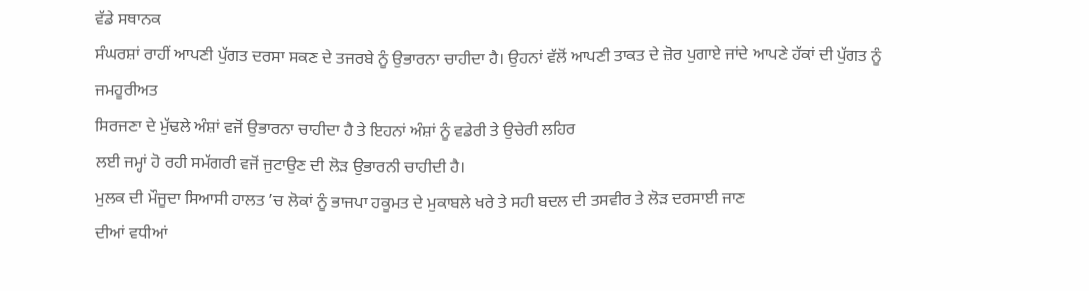ਵੱਡੇ ਸਥਾਨਕ
ਸੰਘਰਸ਼ਾਂ ਰਾਹੀਂ ਆਪਣੀ ਪੁੱਗਤ ਦਰਸਾ ਸਕਣ ਦੇ ਤਜਰਬੇ ਨੂੰ ਉਭਾਰਨਾ ਚਾਹੀਦਾ ਹੈ। ਉਹਨਾਂ ਵੱਲੋਂ ਆਪਣੀ ਤਾਕਤ ਦੇ ਜ਼ੋਰ ਪੁਗਾਏ ਜਾਂਦੇ ਆਪਣੇ ਹੱਕਾਂ ਦੀ ਪੁੱਗਤ ਨੂੰ ਜਮਹੂਰੀਅਤ
ਸਿਰਜਣਾ ਦੇ ਮੁੱਢਲੇ ਅੰਸ਼ਾਂ ਵਜੋਂ ਉਭਾਰਨਾ ਚਾਹੀਦਾ ਹੈ ਤੇ ਇਹਨਾਂ ਅੰਸ਼ਾਂ ਨੂੰ ਵਡੇਰੀ ਤੇ ਉਚੇਰੀ ਲਹਿਰ
ਲਈ ਜਮ੍ਹਾਂ ਹੋ ਰਹੀ ਸਮੱਗਰੀ ਵਜੋਂ ਜੁਟਾਉਣ ਦੀ ਲੋੜ ਉਭਾਰਨੀ ਚਾਹੀਦੀ ਹੈ।
ਮੁਲਕ ਦੀ ਮੌਜੂਦਾ ਸਿਆਸੀ ਹਾਲਤ ’ਚ ਲੋਕਾਂ ਨੂੰ ਭਾਜਪਾ ਹਕੂਮਤ ਦੇ ਮੁਕਾਬਲੇ ਖਰੇ ਤੇ ਸਹੀ ਬਦਲ ਦੀ ਤਸਵੀਰ ਤੇ ਲੋੜ ਦਰਸਾਈ ਜਾਣ
ਦੀਆਂ ਵਧੀਆਂ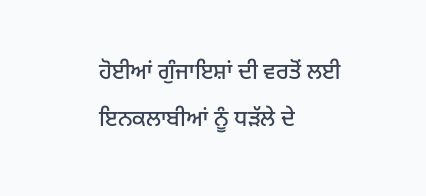ਹੋਈਆਂ ਗੁੰਜਾਇਸ਼ਾਂ ਦੀ ਵਰਤੋਂ ਲਈ ਇਨਕਲਾਬੀਆਂ ਨੂੰ ਧੜੱਲੇ ਦੇ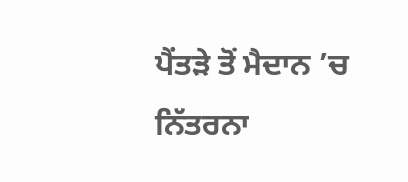ਪੈਂਤੜੇ ਤੋਂ ਮੈਦਾਨ ’ਚ ਨਿੱਤਰਨਾ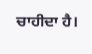ਚਾਹੀਦਾ ਹੈ।